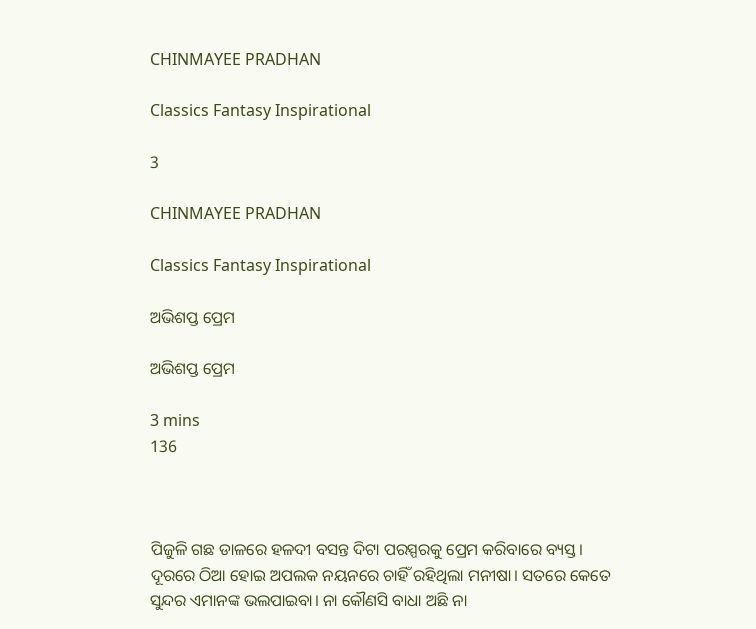CHINMAYEE PRADHAN

Classics Fantasy Inspirational

3

CHINMAYEE PRADHAN

Classics Fantasy Inspirational

ଅଭିଶପ୍ତ ପ୍ରେମ

ଅଭିଶପ୍ତ ପ୍ରେମ

3 mins
136



ପିଜୁଳି ଗଛ ଡାଳରେ ହଳଦୀ ବସନ୍ତ ଦିଟା ପରସ୍ପରକୁ ପ୍ରେମ କରିବାରେ ବ୍ୟସ୍ତ। ଦୂରରେ ଠିଆ ହୋଇ ଅପଲକ ନୟନରେ ଚାହିଁ ରହିଥିଲା ମନୀଷା। ସତରେ କେତେ ସୁନ୍ଦର ଏମାନଙ୍କ ଭଲପାଇବା। ନା କୌଣସି ବାଧା ଅଛି ନା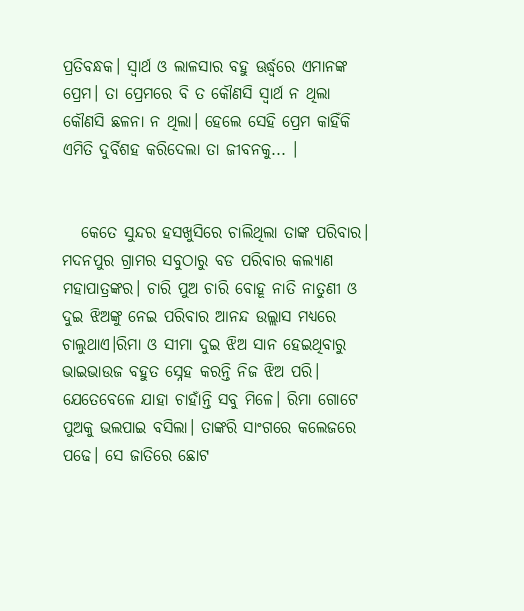ପ୍ରତିବନ୍ଧକ। ସ୍ବାର୍ଥ ଓ ଲାଳସାର ବହୁ ଊର୍ଦ୍ଧ୍ବରେ ଏମାନଙ୍କ ପ୍ରେମ। ତା ପ୍ରେମରେ ବି ତ କୌଣସି ସ୍ୱାର୍ଥ ନ ଥିଲା କୌଣସି ଛଳନା ନ ଥିଲା। ହେଲେ ସେହି ପ୍ରେମ କାହିଁକି ଏମିତି ଦୁର୍ବିଶହ କରିଦେଲା ତା ଜୀବନକୁ... ।


   କେତେ ସୁନ୍ଦର ହସଖୁସିରେ ଚାଲିଥିଲା ତାଙ୍କ ପରିବାର। ମଦନପୁର ଗ୍ରାମର ସବୁଠାରୁ ବଡ ପରିବାର କଲ୍ୟାଣ ମହାପାତ୍ରଙ୍କର। ଚାରି ପୁଅ ଚାରି ବୋହୂ ନାତି ନାତୁଣୀ ଓ ଦୁଇ ଝିଅଙ୍କୁ ନେଇ ପରିବାର ଆନନ୍ଦ ଉଲ୍ଲାସ ମଧ୍ୟରେ ଚାଲୁଥାଏ।ରିମା ଓ ସୀମା ଦୁଇ ଝିଅ ସାନ ହେଇଥିବାରୁ ଭାଇଭାଉଜ ବହୁତ ସ୍ନେହ କରନ୍ତି ନିଜ ଝିଅ ପରି। ଯେତେବେଳେ ଯାହା ଚାହାଁନ୍ତି ସବୁ ମିଳେ। ରିମା ଗୋଟେ ପୁଅକୁ ଭଲପାଇ ବସିଲା। ତାଙ୍କରି ସାଂଗରେ କଲେଜରେ ପଢେ। ସେ ଜାତିରେ ଛୋଟ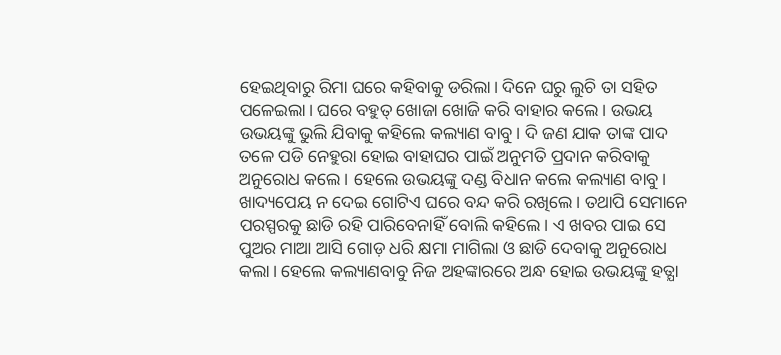ହେଇଥିବାରୁ ରିମା ଘରେ କହିବାକୁ ଡରିଲା। ଦିନେ ଘରୁ ଲୁଚି ତା ସହିତ ପଳେଇଲା। ଘରେ ବହୁତ୍ ଖୋଜା ଖୋଜି କରି ବାହାର କଲେ। ଉଭୟ ଉଭୟଙ୍କୁ ଭୁଲି ଯିବାକୁ କହିଲେ କଲ୍ୟାଣ ବାବୁ। ଦି ଜଣ ଯାକ ତାଙ୍କ ପାଦ ତଳେ ପଡି ନେହୁରା ହୋଇ ବାହାଘର ପାଇଁ ଅନୁମତି ପ୍ରଦାନ କରିବାକୁ ଅନୁରୋଧ କଲେ। ହେଲେ ଉଭୟଙ୍କୁ ଦଣ୍ଡ ବିଧାନ କଲେ କଲ୍ୟାଣ ବାବୁ। ଖାଦ୍ୟପେୟ ନ ଦେଇ ଗୋଟିଏ ଘରେ ବନ୍ଦ କରି ରଖିଲେ। ତଥାପି ସେମାନେ ପରସ୍ପରକୁ ଛାଡି ରହି ପାରିବେନାହିଁ ବୋଲି କହିଲେ। ଏ ଖବର ପାଇ ସେ ପୁଅର ମାଆ ଆସି ଗୋଡ଼ ଧରି କ୍ଷମା ମାଗିଲା ଓ ଛାଡି ଦେବାକୁ ଅନୁରୋଧ କଲା। ହେଲେ କଲ୍ୟାଣବାବୁ ନିଜ ଅହଙ୍କାରରେ ଅନ୍ଧ ହୋଇ ଉଭୟଙ୍କୁ ହତ୍ଯା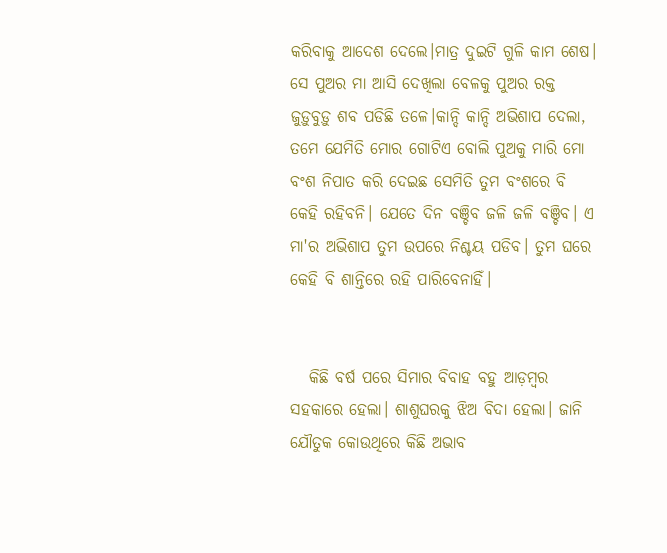କରିବାକୁ ଆଦେଶ ଦେଲେ।ମାତ୍ର ଦୁଇଟି ଗୁଳି କାମ ଶେଷ। ସେ ପୁଅର ମା ଆସି ଦେଖିଲା ବେଳକୁ ପୁଅର ରକ୍ତ ଜୁଡ଼ୁବୁଡ଼ୁ ଶବ ପଡିଛି ତଳେ।କାନ୍ଦି କାନ୍ଦି ଅଭିଶାପ ଦେଲା, ତମେ ଯେମିତି ମୋର ଗୋଟିଏ ବୋଲି ପୁଅକୁ ମାରି ମୋ ବଂଶ ନିପାତ କରି ଦେଇଛ ସେମିତି ତୁମ ବଂଶରେ ବି କେହି ରହିବନି। ଯେତେ ଦିନ ବଞ୍ଚିବ ଜଳି ଜଳି ବଞ୍ଚିବ। ଏ ମା'ର ଅଭିଶାପ ତୁମ ଉପରେ ନିଶ୍ଚୟ ପଡିବ। ତୁମ ଘରେ କେହି ବି ଶାନ୍ତିରେ ରହି ପାରିବେନାହିଁ।


   କିଛି ବର୍ଷ ପରେ ସିମାର ବିବାହ ବହୁ ଆଡ଼ମ୍ବର ସହକାରେ ହେଲା। ଶାଶୁଘରକୁ ଝିଅ ବିଦା ହେଲା। ଜାନି ଯୌତୁକ କୋଉଥିରେ କିଛି ଅଭାବ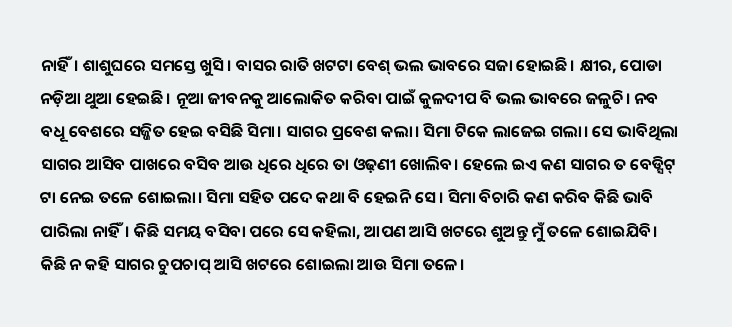ନାହିଁ। ଶାଶୁଘରେ ସମସ୍ତେ ଖୁସି। ବାସର ରାତି ଖଟଟା ବେଶ୍ ଭଲ ଭାବରେ ସଜା ହୋଇଛି। କ୍ଷୀର, ପୋଡା ନଡ଼ିଆ ଥୁଆ ହେଇଛି। ନୂଆ ଜୀବନକୁ ଆଲୋକିତ କରିବା ପାଇଁ କୁଳଦୀପ ବି ଭଲ ଭାବରେ ଜଳୁଚି। ନବ ବଧୂ ବେଶରେ ସଜ୍ଜିତ ହେଇ ବସିଛି ସିମା। ସାଗର ପ୍ରବେଶ କଲା। ସିମା ଟିକେ ଲାଜେଇ ଗଲା। ସେ ଭାବିଥିଲା ସାଗର ଆସିବ ପାଖରେ ବସିବ ଆଉ ଧିରେ ଧିରେ ତା ଓଢ଼ଣୀ ଖୋଲିବ। ହେଲେ ଇଏ କଣ ସାଗର ତ ବେଡ୍ସିଟ୍ ଟା ନେଇ ତଳେ ଶୋଇଲା। ସିମା ସହିତ ପଦେ କଥା ବି ହେଇନି ସେ। ସିମା ବିଚାରି କଣ କରିବ କିଛି ଭାବି ପାରିଲା ନାହିଁ। କିଛି ସମୟ ବସିବା ପରେ ସେ କହିଲା, ଆପଣ ଆସି ଖଟରେ ଶୁଅନ୍ତୁ ମୁଁ ତଳେ ଶୋଇଯିବି। କିଛି ନ କହି ସାଗର ଚୁପଚାପ୍ ଆସି ଖଟରେ ଶୋଇଲା ଆଉ ସିମା ତଳେ।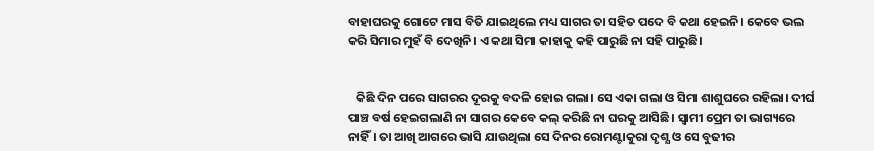ବାହାଘରକୁ ଗୋଟେ ମାସ ବିତି ଯାଇଥିଲେ ମଧ୍ୟ ସାଗର ତା ସହିତ ପଦେ ବି କଥା ହେଇନି। କେବେ ଭଲ କରି ସିମାର ମୁହଁ ବି ଦେଖିନି। ଏ କଥା ସିମା କାହାକୁ କହି ପାରୁଛି ନା ସହି ପାରୁଛି।


   କିଛି ଦିନ ପରେ ସାଗରର ଦୂରକୁ ବଦଳି ହୋଇ ଗଲା। ସେ ଏକା ଗଲା ଓ ସିମା ଶାଶୁଘରେ ରହିଲା। ଦୀର୍ଘ ପାଞ୍ଚ ବର୍ଷ ହେଇଗଲାଣି ନା ସାଗର କେବେ କଲ୍ କରିଛି ନା ଘରକୁ ଆସିଛି। ସ୍ଵାମୀ ପ୍ରେମ ତା ଭାଗ୍ୟରେ ନାହିଁ। ତା ଆଖି ଆଗରେ ଭାସି ଯାଉଥିଲା ସେ ଦିନର ରୋମଣ୍ଟାକୁରା ଦୃଶ୍ଯ ଓ ସେ ବୁଢୀର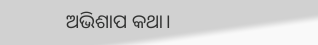ଅଭିଶାପ କଥା।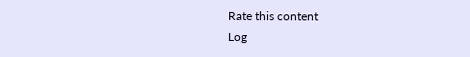Rate this content
Log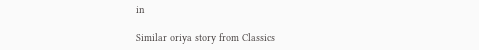in

Similar oriya story from Classics